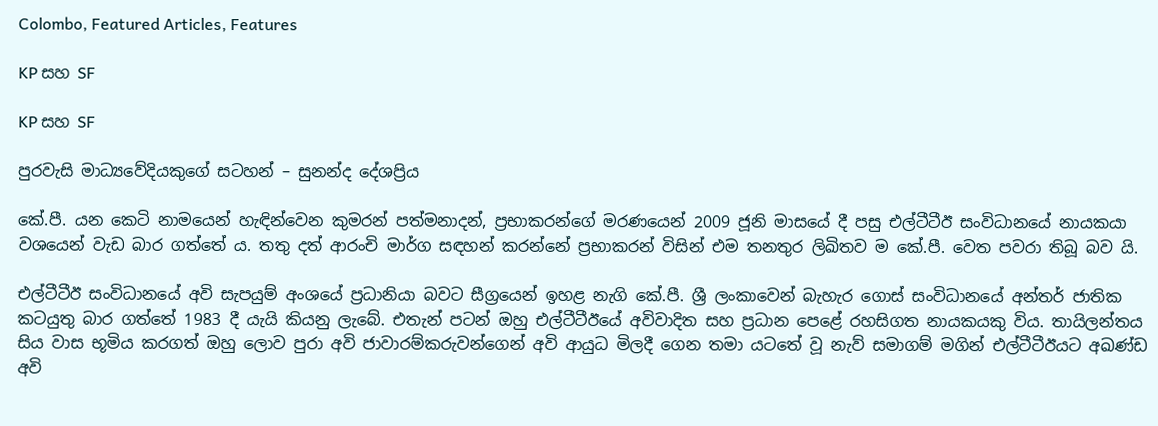Colombo, Featured Articles, Features

KP සහ SF

KP සහ SF

පුරවැසි මාධ්‍යවේදියකුගේ සටහන් – සුනන්ද දේශප්‍රිය

කේ.පී. යන කෙටි නාමයෙන් හැඳින්වෙන කුමරන් පත්මනාදන්, ප්‍රභාකරන්ගේ මරණයෙන් 2009 ජූනි මාසයේ දී පසු එල්ටීටීඊ සංවිධානයේ නායකයා වශයෙන් වැඩ බාර ගත්තේ ය. තතු දත් ආරංචි මාර්ග සඳහන් කරන්නේ ප්‍රභාකරන් විසින් එම තනතුර ලිඛිතව ම කේ.පී. වෙත පවරා තිබූ බව යි.

එල්ටීටීඊ සංවිධානයේ අවි සැපයුම් අංශයේ ප්‍රධානියා බවට සීග්‍රයෙන් ඉහළ නැගි කේ.පී. ශ්‍රී ලංකාවෙන් බැහැර ගොස් සංවිධානයේ අන්තර් ජාතික කටයුතු බාර ගත්තේ 1983 දී යැයි කියනු ලැබේ. එතැන් පටන් ඔහු එල්ටීටීඊයේ අවිවාදිත සහ ප්‍රධාන පෙළේ රහසිගත නායකයකු විය. තායිලන්තය සිය වාස භූමිය කරගත් ඔහු ලොව පුරා අවි ජාවාරම්කරුවන්ගෙන් අවි ආයුධ මිලදී ගෙන තමා යටතේ වූ නැව් සමාගම් මගින් එල්ටීටීඊයට අඛණ්ඩ අවි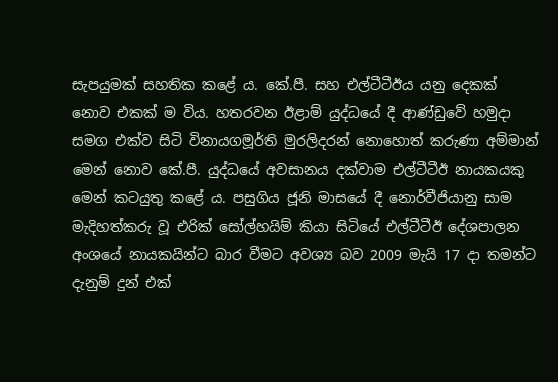සැපයුමක් සහතික කළේ ය. කේ.පී. සහ එල්ටීටීඊය යනු දෙකක් නොව එකක් ම විය. හතරවන ඊළාම් යුද්ධයේ දී ආණ්ඩුවේ හමුදා සමග එක්ව සිටි විනායගමූර්ති මුරලිදරන් නොහොත් කරුණා අම්මාන් මෙන් නොව කේ.පී. යුද්ධයේ අවසානය දක්වාම එල්ටීටීඊ නායකයකු මෙන් කටයුතු කළේ ය. පසුගිය ජූනි මාසයේ දී නොර්වීජියානු සාම මැදිහත්කරු වූ එරික් සෝල්හයිම් කියා සිටියේ එල්ටීටීඊ දේශපාලන අංශයේ නායකයින්ට බාර වීමට අවශ්‍ය බව 2009 මැයි 17 දා තමන්ට දැනුම් දුන් එක්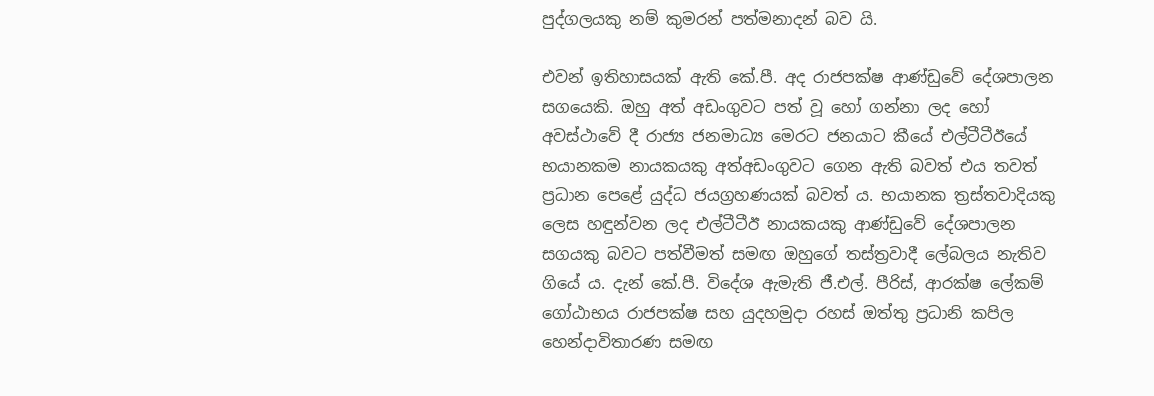පුද්ගලයකු නම් කුමරන් පත්මනාදන් බව යි.

එවන් ඉතිහාසයක් ඇති කේ.පී. අද රාජපක්ෂ ආණ්ඩුවේ දේශපාලන සගයෙකි. ඔහු අත් අඩංගුවට පත් වූ හෝ ගන්නා ලද හෝ අවස්ථාවේ දී රාජ්‍ය ජනමාධ්‍ය මෙරට ජනයාට කීයේ එල්ටීටීඊයේ භයානකම නායකයකු අත්අඩංගුවට ගෙන ඇති බවත් එය තවත් ප්‍රධාන පෙළේ යුද්ධ ජයග්‍රහණයක් බවත් ය. භයානක ත්‍රස්තවාදියකු ලෙස හඳුන්වන ලද එල්ටීටීඊ නායකයකු ආණ්ඩුවේ දේශපාලන සගයකු බවට පත්වීමත් සමඟ ඔහුගේ තස්ත්‍රවාදී ලේබලය නැතිව ගියේ ය. දැන් කේ.පී. විදේශ ඇමැති ජී.එල්. පීරිස්, ආරක්ෂ ලේකම් ගෝඨාභය රාජපක්ෂ සහ යුදහමුදා රහස් ඔත්තු ප්‍රධානි කපිල හෙන්දාවිතාරණ සමඟ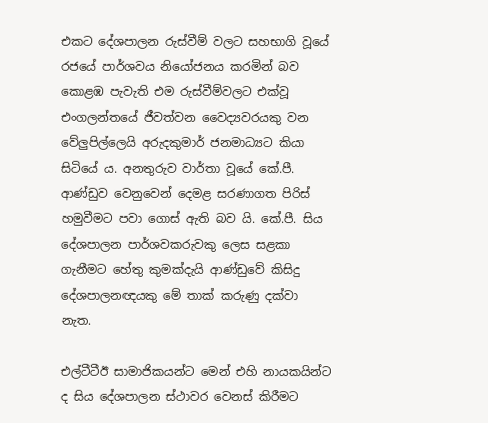එකට දේශපාලන රුස්වීම් වලට සහභාගි වූයේ රජයේ පාර්ශවය නියෝජනය කරමින් බව කොළඹ පැවැති එම රුස්වීම්වලට එක්වූ එංගලන්තයේ ජීවත්වන වෛද්‍යවරයකු වන වේලුපිල්ලෙයි අරුදකුමාර් ජනමාධ්‍යට කියා සිටියේ ය. අනතුරුව වාර්තා වූයේ කේ.පී. ආණ්ඩුව වෙනුවෙන් දෙමළ සරණාගත පිරිස් හමුවීමට පවා ගොස් ඇති බව යි. කේ.පී. සිය දේශපාලන පාර්ශවකරුවකු ලෙස සළකා ගැනීමට හේතු කුමක්දැයි ආණ්ඩුවේ කිසිදු දේශපාලනඥයකු මේ තාක් කරුණු දක්වා නැත.

එල්ටීටීඊ සාමාජිකයන්ට මෙන් එහි නායකයින්ට ද සිය දේශපාලන ස්ථාවර වෙනස් කිරීමට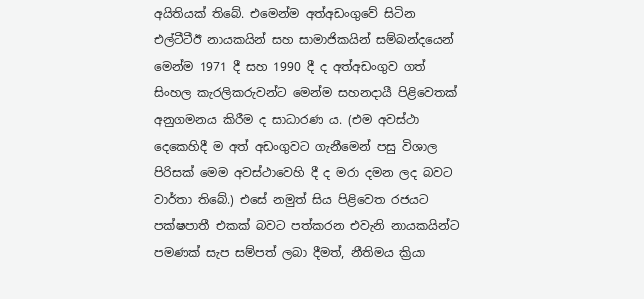අයිතියක් තිබේ. එමෙන්ම අත්අඩංගුවේ සිටින එල්ටීටීඊ නායකයින් සහ සාමාජිකයින් සම්බන්දයෙන් මෙන්ම 1971 දී සහ 1990 දී ද අත්අඩංගුව ගත් සිංහල කැරලිකරුවන්ට මෙන්ම සහනදායී පිළිවෙතක් අනුගමනය කිරීම ද සාධාරණ ය. (එම අවස්ථා දෙකෙහිදී ම අත් අඩංගුවට ගැනීමෙන් පසු විශාල පිරිසක් මෙම අවස්ථාවෙහි දී ද මරා දමන ලද බවට වාර්තා තිබේ.) එසේ නමුත් සිය පිළිවෙත රජයට පක්ෂපාතී එකක් බවට පත්කරන එවැනි නායකයින්ට පමණක් සැප සම්පත් ලබා දීමත්, නීතිමය ක්‍රියා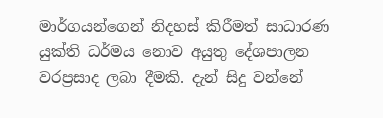මාර්ගයන්ගෙන් නිදහස් කිරීමත් සාධාරණ යුක්ති ධර්මය නොව අයුතු දේශපාලන වරප්‍රසාද ලබා දීමකි. දැන් සිදු වන්නේ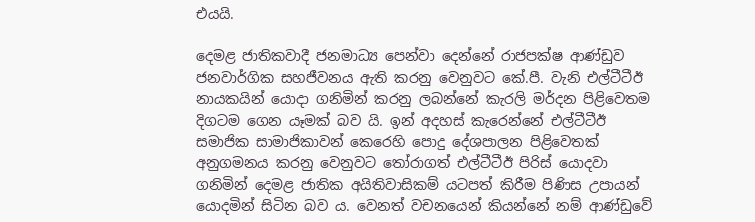එයයි.

දෙමළ ජාතිකවාදී ජනමාධ්‍ය පෙන්වා දෙන්නේ රාජපක්ෂ ආණ්ඩුව ජනවාර්ගික සහජීවනය ඇති කරනු වෙනුවට කේ.පී. වැනි එල්ටීටීඊ නායකයින් යොදා ගනිමින් කරනු ලබන්නේ කැරලි මර්දන පිළිවෙතම දිගටම ගෙන යෑමක් බව යි. ඉන් අදහස් කැරෙන්නේ එල්ටීටීඊ සමාජික සාමාජිකාවන් කෙරෙහි පොදු දේශපාලන පිළිවෙතක් අනුගමනය කරනු වෙනුවට තෝරාගත් එල්ටීටීඊ පිරිස් යොදවා ගනිමින් දෙමළ ජාතික අයිතිවාසිකම් යටපත් කිරීම පිණිස උපායන් යොදමින් සිටින බව ය. වෙනත් වචනයෙන් කියන්නේ නම් ආණ්ඩුවේ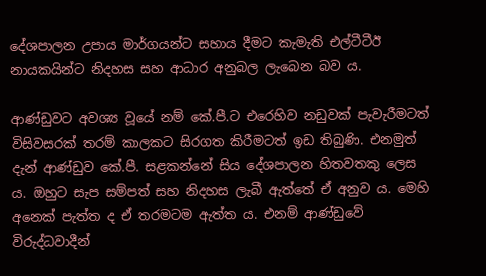දේශපාලන උපාය මාර්ගයන්ට සහාය දීමට කැමැති එල්ටීටීඊ නායකයින්ට නිදහස සහ ආධාර අනුබල ලැබෙන බව ය.

ආණ්ඩුවට අවශ්‍ය වූයේ නම් කේ.පී.ට එරෙහිව නඩුවක් පැවැරීමටත් විසිවසරක් තරම් කාලකට සිරගත කිරීමටත් ඉඩ තිබුණි. එනමුත් දැන් ආණ්ඩුව කේ.පී. සළකන්නේ සිය දේශපාලන හිතවතකු ලෙස ය. ඔහුට සැප සම්පත් සහ නිදහස ලැබී ඇත්තේ ඒ අනුව ය. මෙහි අනෙක් පැත්ත ද ඒ තරමටම ඇත්ත ය. එනම් ආණ්ඩුවේ විරුද්ධවාදීන්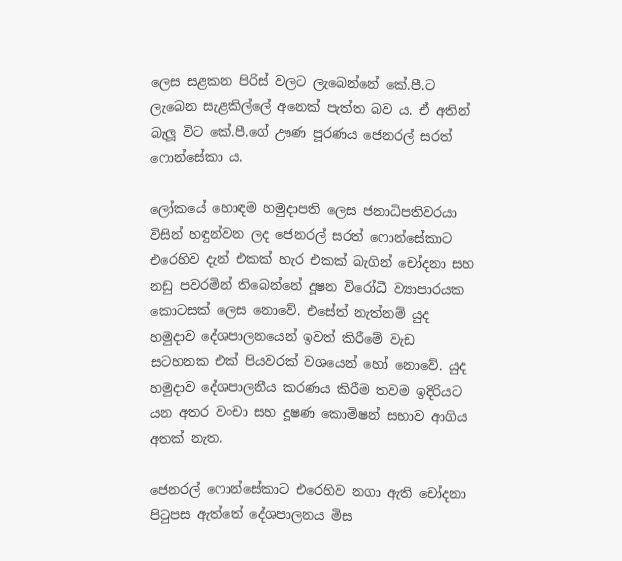ලෙස සළකන පිරිස් වලට ලැබෙන්නේ කේ.පී.ට ලැබෙන සැළකිල්ලේ අනෙක් පැත්ත බව ය. ඒ අතින් බැලූ විට කේ.පී.ගේ ඌණ පූරණය ජෙනරල් සරත් ෆොන්සේකා ය.

ලෝකයේ හොඳම හමුදාපති ලෙස ජනාධිපතිවරයා විසින් හඳුන්වන ලද ජෙනරල් සරත් ෆොන්සේකාට එරෙහිව දැන් එකක් හැර එකක් බැගින් චෝදනා සහ නඩු පවරමින් තිබෙන්නේ දූෂන විරෝධී ව්‍යාපාරයක කොටසක් ලෙස නොවේ. එසේත් නැත්නම් යුද හමුදාව දේශපාලනයෙන් ඉවත් කිරීමේ වැඩ සටහනක එක් පියවරක් වශයෙන් හෝ නොවේ. යුද හමුදාව දේශපාලනීය කරණය කිරීම තවම ඉදිරියට යන අතර වංචා සහ දූෂණ කොමිෂන් සභාව ආගිය අතක් නැත.

ජෙනරල් ෆොන්සේකාට එරෙහිව නගා ඇති චෝදනා පිටුපස ඇත්තේ දේශපාලනය මිස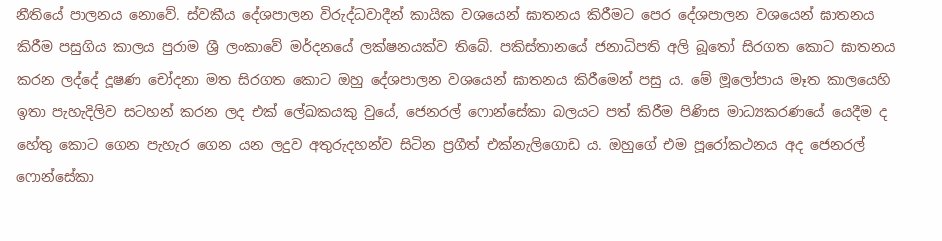නීතියේ පාලනය නොවේ. ස්වකීය දේශපාලන විරුද්ධවාදීන් කායික වශයෙන් ඝාතනය කිරීමට පෙර දේශපාලන වශයෙන් ඝාතනය කිරීම පසුගිය කාලය පුරාම ශ්‍රී ලංකාවේ මර්දනයේ ලක්ෂනයක්ව තිබේ. පකිස්තානයේ ජනාධිපති අලි බූතෝ සිරගත කොට ඝාතනය කරන ලද්දේ දූෂණ චෝදනා මත සිරගත කොට ඔහු දේශපාලන වශයෙන් ඝාතනය කිරීමෙන් පසු ය. මේ මූලෝපාය මෑත කාලයෙහි ඉතා පැහැදිලිව සටහන් කරන ලද එක් ලේඛකයකු වුයේ, ජෙනරල් ෆොන්සේකා බලයට පත් කිරීම පිණිස මාධ්‍යකරණයේ යෙදීම ද හේතු කොට ගෙන පැහැර ගෙන යන ලදුව අතුරුදහන්ව සිටින ප්‍රගීත් එක්නැලිගොඩ ය. ඔහුගේ එම පූරෝකථනය අද ජෙනරල් ෆොන්සේකා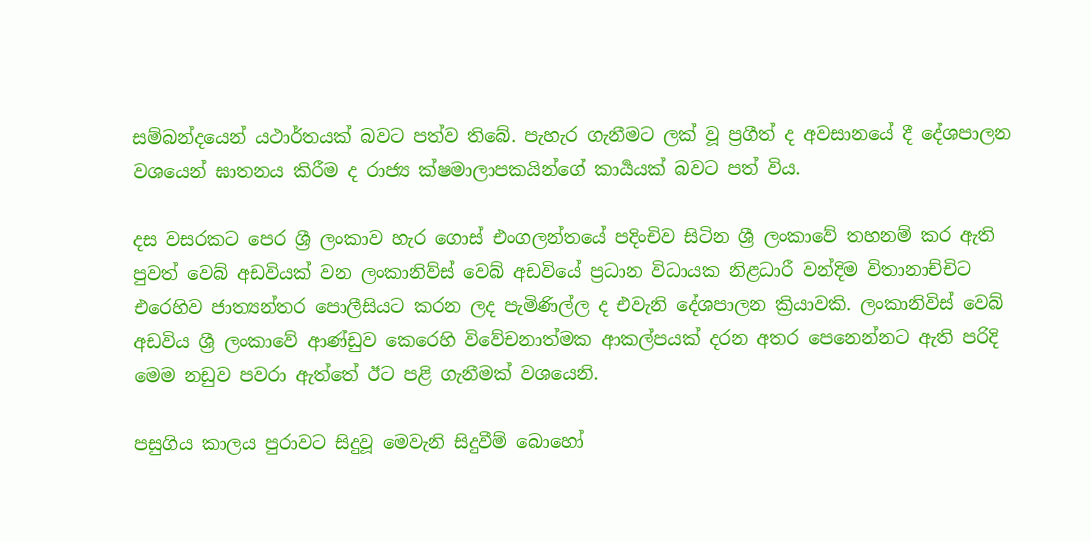සම්බන්දයෙන් යථාර්තයක් බවට පත්ව තිබේ. පැහැර ගැනීමට ලක් වූ ප්‍රගීත් ද අවසානයේ දී දේශපාලන වශයෙන් ඝාතනය කිරීම ද රාජ්‍ය ක්ෂමාලාපකයින්ගේ කාර්‍යයක් බවට පත් විය.

දස වසරකට පෙර ශ්‍රී ලංකාව හැර ගොස් එංගලන්තයේ පදිංචිව සිටින ශ්‍රී ලංකාවේ තහනම් කර ඇති පුවත් වෙබ් අඩවියක් වන ලංකානිව්ස් වෙබ් අඩවියේ ප්‍රධාන විධායක නිළධාරී වන්දිම විතානාච්චිට එරෙහිව ජාත්‍යන්තර පොලීසියට කරන ලද පැමිණිල්ල ද එවැනි දේශපාලන ක්‍රියාවකි. ලංකානිවිස් වෙබ් අඩවිය ශ්‍රී ලංකාවේ ආණ්ඩුව කෙරෙහි විවේචනාත්මක ආකල්පයක් දරන අතර පෙනෙන්නට ඇති පරිදි මෙම නඩුව පවරා ඇත්තේ ඊට පළි ගැනීමක් වශයෙනි.

පසුගිය කාලය පුරාවට සිදුවූ මෙවැනි සිදුවීම් බොහෝ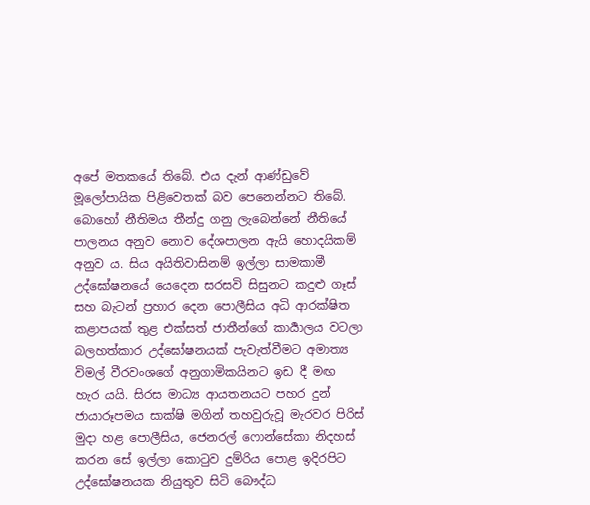අපේ මතකයේ තිබේ. එය දැන් ආණ්ඩුවේ මූලෝපායික පිළිවෙතක් බව පෙනෙන්නට තිබේ. බොහෝ නීතිමය තීන්දු ගනු ලැබෙන්නේ නීතියේ පාලනය අනුව නොව දේශපාලන ඇයි හොදයිකම් අනුව ය. සිය අයිතිවාසිනම් ඉල්ලා සාමකාමී උද්ඝෝෂනයේ යෙදෙන සරසවි සිසුනට කදුළු ගෑස් සහ බැටන් ප්‍රහාර දෙන පොලීසිය අධි ආරක්ෂිත කළාපයක් තුළ එක්සත් ජාතීන්ගේ කාර්‍යාලය වටලා බලහත්කාර උද්ඝෝෂනයක් පැවැත්වීමට අමාත්‍ය විමල් වීරවංශගේ අනුගාමිකයිනට ඉඩ දී මඟ හැර යයි. සිරස මාධ්‍ය ආයතනයට පහර දුන් ජායාරූපමය සාක්ෂි මගින් තහවුරුවූ මැරවර පිරිස් මුදා හළ පොලීසිය, ජෙනරල් ෆොන්සේකා නිදහස් කරන සේ ඉල්ලා කොටුව දුම්රිය පොළ ඉදිරපිට උද්ඝෝෂනයක නියුතුව සිටි බෞද්ධ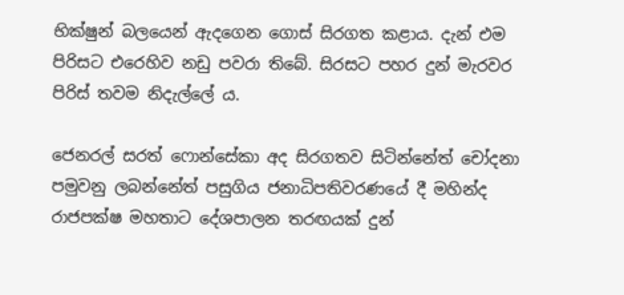භික්ෂුන් බලයෙන් ඇදගෙන ගොස් සිරගත කළාය. දැන් එම පිරිසට එරෙහිව නඩු පවරා තිබේ. සිරසට පහර දුන් මැරවර පිරිස් තවම නිදැල්ලේ ය.

ජෙනරල් සරත් ෆොන්සේකා අද සිරගතව සිටින්නේත් චෝදනා පමුවනු ලබන්නේත් පසුගිය ජනාධිපතිවරණයේ දී මහින්ද රාජපක්ෂ මහතාට දේශපාලන තරඟයක් දුන්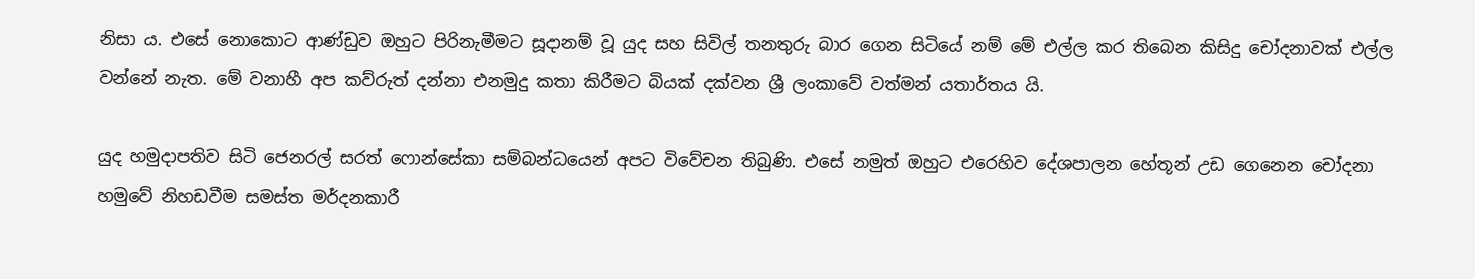නිසා ය. එසේ නොකොට ආණ්ඩුව ඔහුට පිරිනැමීමට සූදානම් වූ යුද සහ සිවිල් තනතුරු බාර ගෙන සිටියේ නම් මේ එල්ල කර තිබෙන කිසිදු චෝදනාවක් එල්ල වන්නේ නැත. මේ වනාහී අප කව්රුත් දන්නා එනමුදු කතා කිරීමට බියක් දක්වන ශ්‍රී ලංකාවේ වත්මන් යතාර්තය යි.

යුද හමුදාපතිව සිටි ජෙනරල් සරත් ෆොන්සේකා සම්බන්ධයෙන් අපට විවේචන තිබුණි. එසේ නමුත් ඔහුට එරෙහිව දේශපාලන හේතූන් උඩ ගෙනෙන චෝදනා හමුවේ නිහඩවීම සමස්ත මර්දනකාරී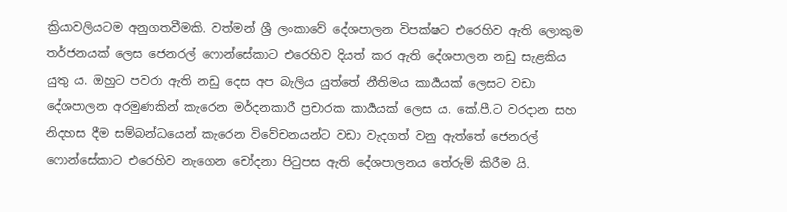ක්‍රියාවලියටම අනුගතවීමකි. වත්මන් ශ්‍රී ලංකාවේ දේශපාලන විපක්ෂට එරෙහිව ඇති ලොකුම තර්ජනයක් ලෙස ජෙනරල් ෆොන්සේකාට එරෙහිව දියත් කර ඇති දේශපාලන නඩු සැළකිය යුතු ය. ඔහුට පවරා ඇති නඩු දෙස අප බැලිය යුත්තේ නීතිමය කාර්‍යයක් ලෙසට වඩා දේශපාලන අරමුණකින් කැරෙන මර්දනකාරී ප්‍රචාරක කාර්‍යයක් ලෙස ය. කේ.පී.ට වරදාන සහ නිදහස දීම සම්බන්ධයෙන් කැරෙන විවේචනයන්ට වඩා වැදගත් වනු ඇත්තේ ජෙනරල් ෆොන්සේකාට එරෙහිව නැගෙන චෝදනා පිටුපස ඇති දේශපාලනය තේරුම් කිරීම යි.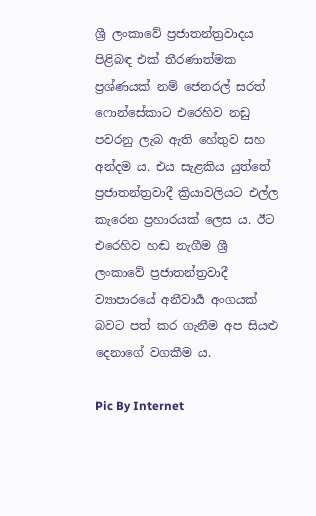ශ්‍රී ලංකාවේ ප්‍රජාතන්ත්‍රවාදය පිළිබඳ එක් තීරණාත්මක ප්‍රශ්ණයක් නම් ජෙනරල් සරත් ෆොන්සේකාට එරෙහිව නඩු පවරනු ලැබ ඇති හේතුව සහ අන්දම ය. එය සැළකිය යුත්තේ ප්‍රජාතන්ත්‍රවාදී ක්‍රියාවලියට එල්ල කැරෙන ප්‍රහාරයක් ලෙස ය. ඊට එරෙහිව හඬ නැගීම ශ්‍රී ලංකාවේ ප්‍රජාතන්ත්‍රවාදී ව්‍යාපාරයේ අනීවාර්‍ය අංගයක් බවට පත් කර ගැනීම අප සියළු දෙනාගේ වගකීම ය.

Pic By Internet